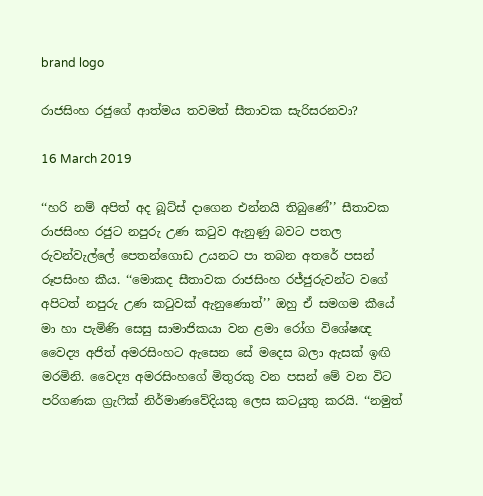brand logo

රාජසිංහ රජුගේ ආත්මය තවමත් සීතාවක සැරිසරනවා?

16 March 2019

‘‘හරි නම් අපිත් අද බූට්ස් දාගෙන එන්නයි තිබුණේ’’ සීතාවක රාජසිංහ රජුට නපුරු උණ කටුව ඇනුණු බවට පතල රුවන්වැල්ලේ පෙතන්ගොඩ උයනට පා තබන අතරේ පසන් රූපසිංහ කීය. ‘‘මොකද සීතාවක රාජසිංහ රජ්ජුරුවන්ට වගේ අපිටත් නපුරු උණ කටුවක් ඇනුණොත්’’ ඔහු ඒ සමගම කීයේ මා හා පැමිණි සෙසු සාමාජිකයා වන ළමා රෝග විශේෂඥ වෛද්‍ය අජිත් අමරසිංහට ඇසෙන සේ මදෙස බලා ඇසක් ඉඟි මරමිනි. වෛද්‍ය අමරසිංහගේ මිතුරකු වන පසන් මේ වන විට පරිගණක ග්‍රැෆික් නිර්මාණවේදියකු ලෙස කටයුතු කරයි. ‘‘නමුත්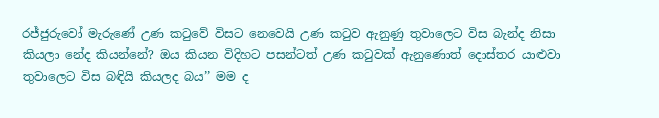රජ්ජුරුවෝ මැරුණේ උණ කටුවේ විසට නෙවෙයි උණ කටුව ඇනුණු තුවාලෙට විස බැන්ද නිසා කියලා නේද කියන්නේ? ඔය කියන විදිහට පසන්ටත් උණ කටුවක් ඇනුණොත් දොස්තර යාළුවා තුවාලෙට විස බඳියි කියලද බය’’ මම ද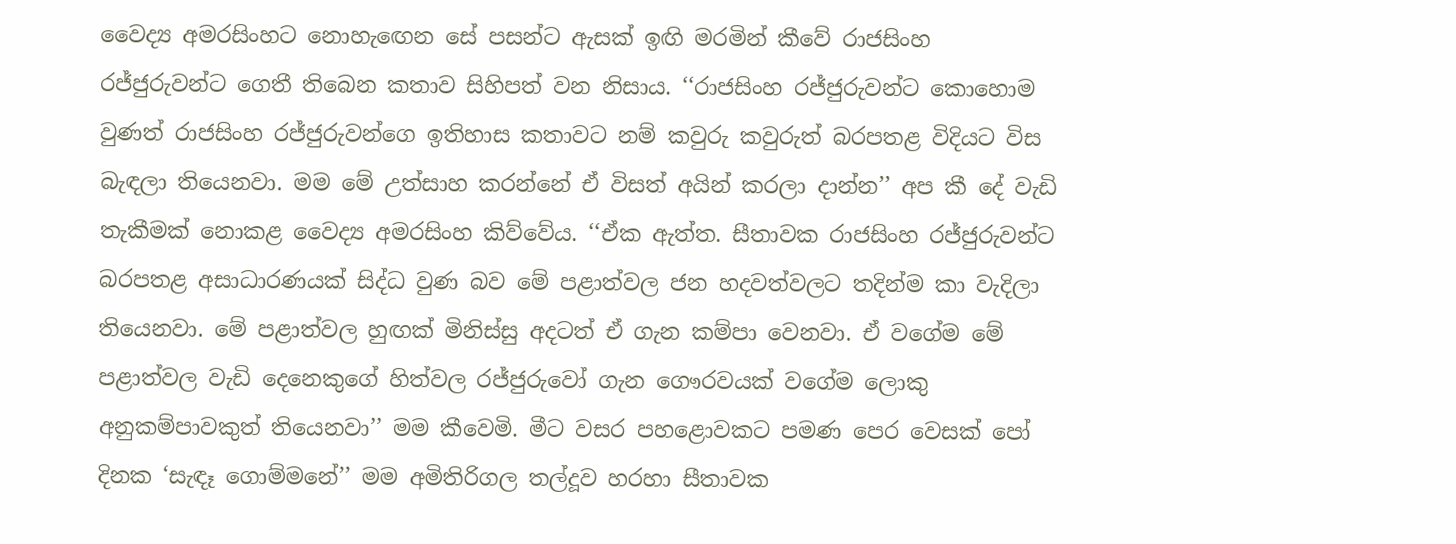වෛද්‍ය අමරසිංහට නොහැඟෙන සේ පසන්ට ඇසක් ඉඟි මරමින් කීවේ රාජසිංහ රජ්ජුරුවන්ට ගෙතී තිබෙන කතාව සිහිපත් වන නිසාය. ‘‘රාජසිංහ රජ්ජුරුවන්ට කොහොම වුණත් රාජසිංහ රජ්ජුරුවන්ගෙ ඉතිහාස කතාවට නම් කවුරු කවුරුත් බරපතළ විදියට විස බැඳලා තියෙනවා. මම මේ උත්සාහ කරන්නේ ඒ විසත් අයින් කරලා දාන්න’’ අප කී දේ වැඩි තැකීමක් නොකළ වෛද්‍ය අමරසිංහ කිව්වේය. ‘‘ඒක ඇත්ත. සීතාවක රාජසිංහ රජ්ජුරුවන්ට බරපතළ අසාධාරණයක් සිද්ධ වුණ බව මේ පළාත්වල ජන හදවත්වලට තදින්ම කා වැදිලා තියෙනවා. මේ පළාත්වල හුඟක් මිනිස්සු අදටත් ඒ ගැන කම්පා වෙනවා. ඒ වගේම මේ පළාත්වල වැඩි දෙනෙකුගේ හිත්වල රජ්ජුරුවෝ ගැන ගෞරවයක් වගේම ලොකු අනුකම්පාවකුත් තියෙනවා’’ මම කීවෙමි. මීට වසර පහළොවකට පමණ පෙර වෙසක් පෝ දිනක ‘සැඳෑ ගොම්මනේ’’ මම අමිතිරිගල තල්දූව හරහා සීතාවක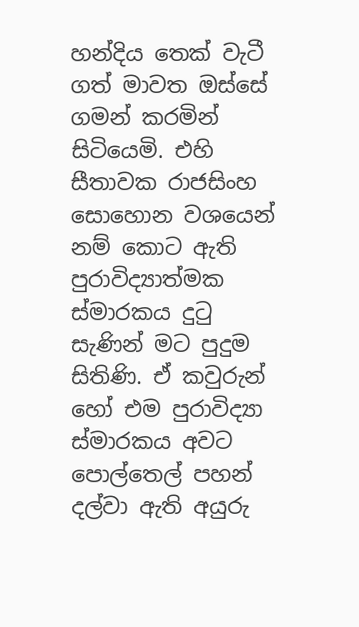හන්දිය තෙක් වැටී ගත් මාවත ඔස්සේ ගමන් කරමින් සිටියෙමි. එහි සීතාවක රාජසිංහ සොහොන වශයෙන් නම් කොට ඇති පුරාවිද්‍යාත්මක ස්මාරකය දුටු සැණින් මට පුදුම සිතිණි. ඒ කවුරුන් හෝ එම පුරාවිද්‍යා ස්මාරකය අවට පොල්තෙල් පහන් දල්වා ඇති අයුරු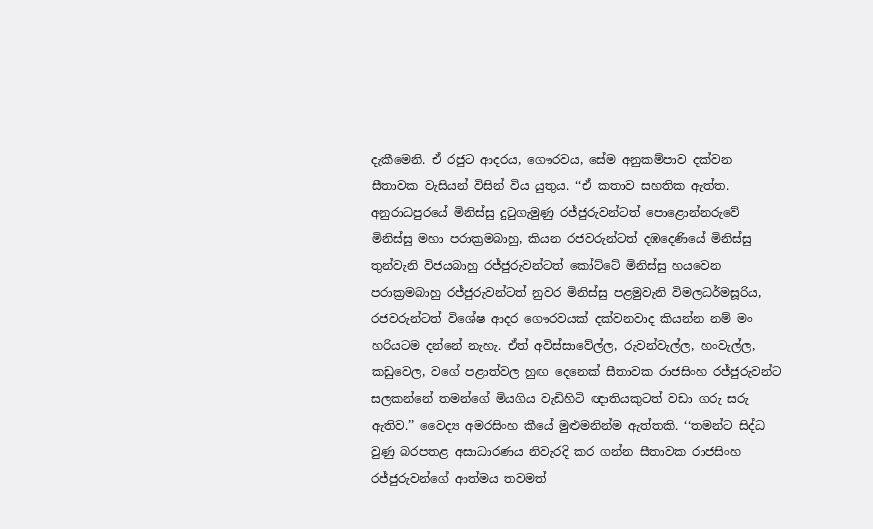දැකීමෙනි. ඒ රජුට ආදරය, ගෞරවය, සේම අනුකම්පාව දක්වන සීතාවක වැසියන් විසින් විය යුතුය. ‘‘ඒ කතාව සහතික ඇත්ත. අනුරාධපුරයේ මිනිස්සු දුටුගැමුණු රජ්ජුරුවන්ටත් පොළොන්නරුවේ මිනිස්සු මහා පරාක්‍රමබාහු, කියන රජවරුන්ටත් දඹදෙණියේ මිනිස්සු තුන්වැනි විජයබාහු රජ්ජුරුවන්ටත් කෝට්ටේ මිනිස්සු හයවෙන පරාක්‍රමබාහු රජ්ජුරුවන්ටත් නුවර මිනිස්සු පළමුවැනි විමලධර්මසූරිය, රජවරුන්ටත් විශේෂ ආදර ගෞරවයක් දක්වනවාද කියන්න නම් මං හරියටම දන්නේ නැහැ. ඒත් අවිස්සාවේල්ල, රුවන්වැල්ල, හංවැල්ල, කඩුවෙල, වගේ පළාත්වල හුඟ දෙනෙක් සීතාවක රාජසිංහ රජ්ජුරුවන්ට සලකන්නේ තමන්ගේ මියගිය වැඩිහිටි ඥාතියකුටත් වඩා ගරු සරු ඇතිව.’’ වෛද්‍ය අමරසිංහ කීයේ මුළුමනින්ම ඇත්තකි. ‘‘තමන්ට සිද්ධ වුණු බරපතළ අසාධාරණය නිවැරදි කර ගන්න සීතාවක රාජසිංහ රජ්ජුරුවන්ගේ ආත්මය තවමත්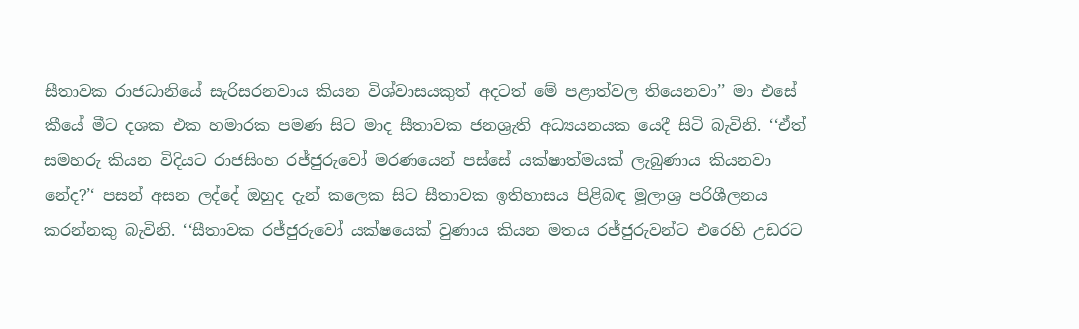සීතාවක රාජධානියේ සැරිසරනවාය කියන විශ්වාසයකුත් අදටත් මේ පළාත්වල තියෙනවා’’ මා එසේ කීයේ මීට දශක එක හමාරක පමණ සිට මාද සීතාවක ජනශ්‍රැති අධ්‍යයනයක යෙදී සිටි බැවිනි. ‘‘ඒත් සමහරු කියන විදියට රාජසිංහ රජ්ජුරුවෝ මරණයෙන් පස්සේ යක්ෂාත්මයක් ලැබුණාය කියනවා නේද?’‘ පසන් අසන ලද්දේ ඔහුද දැන් කලෙක සිට සීතාවක ඉතිහාසය පිළිබඳ මූලාශ්‍ර පරිශීලනය කරන්නකු බැවිනි. ‘‘සීතාවක රජ්ජුරුවෝ යක්ෂයෙක් වුණාය කියන මතය රජ්ජුරුවන්ට එරෙහි උඩරට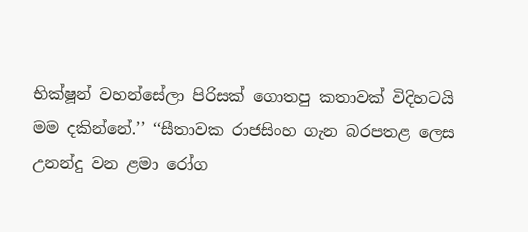භික්ෂූන් වහන්සේලා පිරිසක් ගොතපු කතාවක් විදිහටයි මම දකින්නේ.’’ ‘‘සීතාවක රාජසිංහ ගැන බරපතළ ලෙස උනන්දු වන ළමා රෝග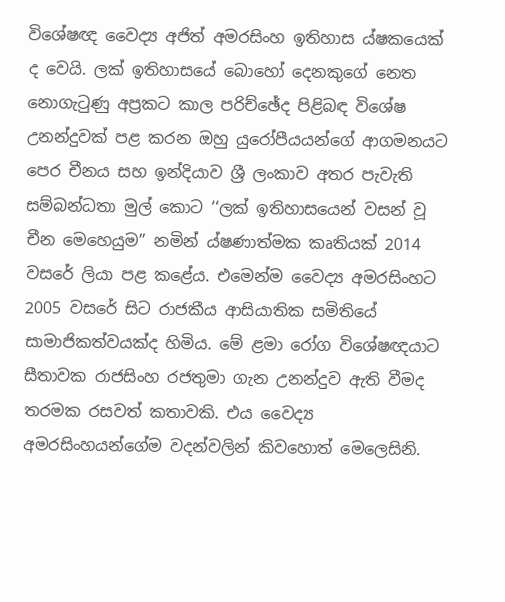විශේෂඥ වෛද්‍ය අජිත් අමරසිංහ ඉතිහාස ය්ෂකයෙක් ද වෙයි. ලක් ඉතිහාසයේ බොහෝ දෙනකුගේ නෙත නොගැටුණු අප්‍රකට කාල පරිච්ඡේද පිළිබඳ විශේෂ උනන්දුවක් පළ කරන ඔහු යුරෝපීයයන්ගේ ආගමනයට පෙර චීනය සහ ඉන්දියාව ශ්‍රී ලංකාව අතර පැවැති සම්බන්ධතා මුල් කොට ‘‘ලක් ඉතිහාසයෙන් වසන් වූ චීන මෙහෙයුම’’ නමින් ය්ෂණාත්මක කෘතියක් 2014 වසරේ ලියා පළ කළේය. එමෙන්ම වෛද්‍ය අමරසිංහට 2005 වසරේ සිට රාජකීය ආසියාතික සමිතියේ සාමාජිකත්වයක්ද හිමිය. මේ ළමා රෝග විශේෂඥයාට සීතාවක රාජසිංහ රජතුමා ගැන උනන්දුව ඇති වීමද තරමක රසවත් කතාවකි. එය වෛද්‍ය අමරසිංහයන්ගේම වදන්වලින් කිවහොත් මෙලෙසිනි.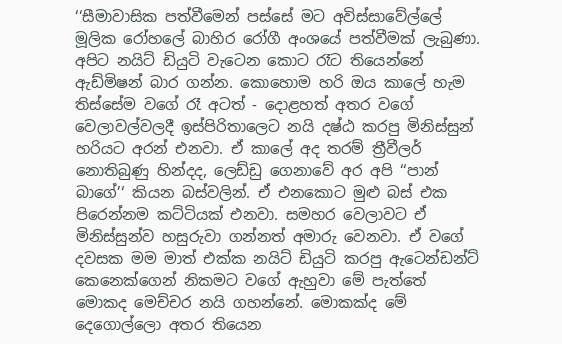‘‘සීමාවාසික පත්වීමෙන් පස්සේ මට අවිස්සාවේල්ලේ මූලික රෝහලේ බාහිර රෝගී අංශයේ පත්වීමක් ලැබුණා. අපිට නයිට් ඩියුටි වැටෙන කොට රෑට තියෙන්නේ ඇඩ්මිෂන් බාර ගන්න. කොහොම හරි ඔය කාලේ හැම තිස්සේම වගේ රෑ අටත් - දොළහත් අතර වගේ වෙලාවල්වලදී ඉස්පිරිතාලෙට නයි දෂ්ඨ කරපු මිනිස්සුන් හරියට අරන් එනවා. ඒ කාලේ අද තරම් ත්‍රීවීලර් නොතිබුණු හින්දද, ලෙඩ්ඩු ගෙනාවේ අර අපි ‘‘පාන් බාගේ’‘ කියන බස්වලින්. ඒ එනකොට මුළු බස් එක පිරෙන්නම කට්ටියක් එනවා. සමහර වෙලාවට ඒ මිනිස්සුන්ව හසුරුවා ගන්නත් අමාරු වෙනවා. ඒ වගේ දවසක මම මාත් එක්ක නයිට් ඩියුටි කරපු ඇටෙන්ඩන්ට් කෙනෙක්ගෙන් නිකමට වගේ ඇහුවා මේ පැත්තේ මොකද මෙච්චර නයි ගහන්නේ. මොකක්ද මේ දෙගොල්ලො අතර තියෙන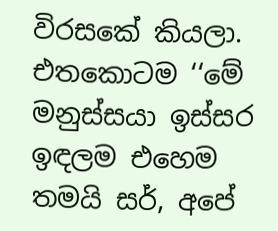විරසකේ කියලා. එතකොටම ‘‘මේ මනුස්සයා ඉස්සර ඉඳලම එහෙම තමයි සර්, අපේ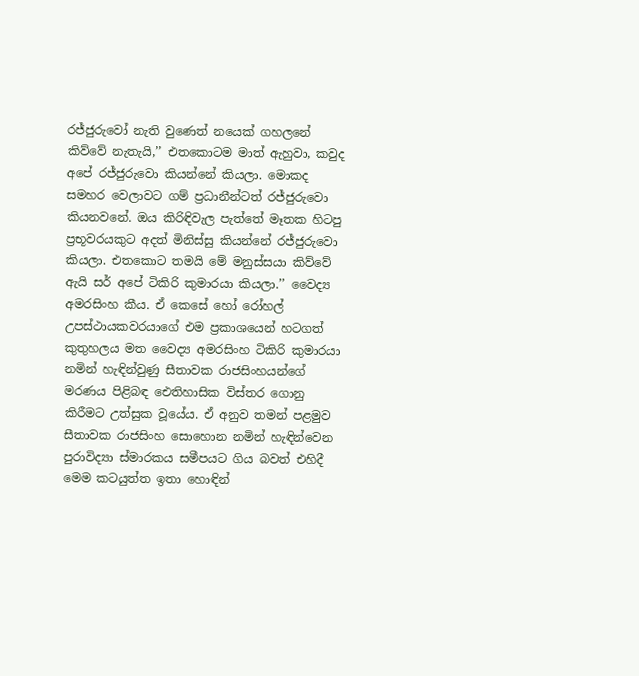රජ්ජුරුවෝ නැති වුණෙත් නයෙක් ගහලනේ කිව්වේ නැතැයි,’’ එතකොටම මාත් ඇහුවා, කවුද අපේ රජ්ජුරුවො කියන්නේ කියලා. මොකද සමහර වෙලාවට ගම් ප්‍රධානීන්ටත් රජ්ජුරුවො කියනවනේ. ඔය කිරිඳිවැල පැත්තේ මෑතක හිටපු ප්‍රභූවරයකුට අදත් මිනිස්සු කියන්නේ රජ්ජුරුවො කියලා. එතකොට තමයි මේ මනුස්සයා කිව්වේ ඇයි සර් අපේ ටිකිරි කුමාරයා කියලා.’’ වෛද්‍ය අමරසිංහ කීය. ඒ කෙසේ හෝ රෝහල් උපස්ථායකවරයාගේ එම ප්‍රකාශයෙන් හටගත් කුතුහලය මත වෛද්‍ය අමරසිංහ ටිකිරි කුමාරයා නමින් හැඳින්වුණු සීතාවක රාජසිංහයන්ගේ මරණය පිළිබඳ ඓතිහාසික විස්තර ගොනු කිරීමට උත්සුක වූයේය. ඒ අනුව තමන් පළමුව සීතාවක රාජසිංහ සොහොන නමින් හැඳින්වෙන පුරාවිද්‍යා ස්මාරකය සමීපයට ගිය බවත් එහිදී මෙම කටයුත්ත ඉතා හොඳින්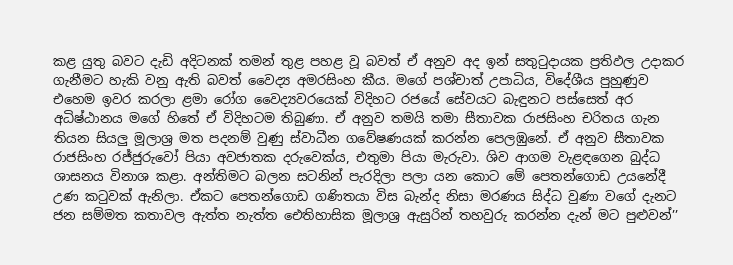කළ යුතු බවට දැඩි අදිටනක් තමන් තුළ පහළ වූ බවත් ඒ අනුව අද ඉන් සතුටුදායක ප්‍රතිඵල උදාකර ගැනීමට හැකි වනු ඇති බවත් වෛද්‍ය අමරසිංහ කීය. මගේ පශ්චාත් උපාධිය, විදේශීය පුහුණුව එහෙම ඉවර කරලා ළමා රෝග වෛද්‍යවරයෙක් විදිහට රජයේ සේවයට බැඳුනට පස්සෙත් අර අධිෂ්ඨානය මගේ හිතේ ඒ විදිහටම තිබුණා. ඒ අනුව තමයි තමා සීතාවක රාජසිංහ චරිතය ගැන තියන සියලු මූලාශ්‍ර මත පදනම් වුණු ස්වාධීන ගවේෂණයක් කරන්න පෙලඹුනේ. ඒ අනුව සීතාවක රාජසිංහ රජ්ජුරුවෝ පියා අවජාතක දරුවෙක්ය, එතුමා පියා මැරුවා. ශිව ආගම වැළඳගෙන බුද්ධ ශාසනය විනාශ කළා. අන්තිමට බලන සටනින් පැරදිලා පලා යන කොට මේ පෙතන්ගොඩ උයනේදී උණ කටුවක් ඇනිලා. ඒකට පෙතන්ගොඩ ගණිතයා විස බැන්ද නිසා මරණය සිද්ධ වුණා වගේ දැනට ජන සම්මත කතාවල ඇත්ත නැත්ත ඓතිහාසික මූලාශ්‍ර ඇසුරින් තහවුරු කරන්න දැන් මට පුළුවන්’’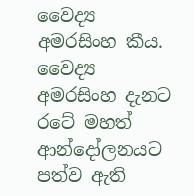වෛද්‍ය අමරසිංහ කීය. වෛද්‍ය අමරසිංහ දැනට රටේ මහත් ආන්දෝලනයට පත්ව ඇති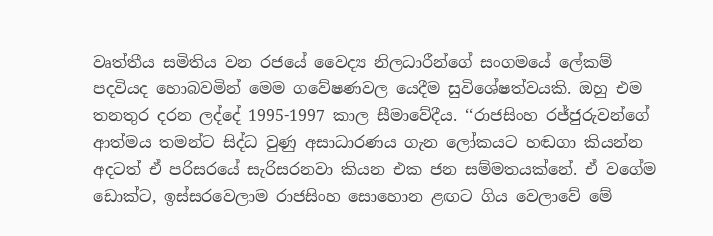වෘත්තීය සමිතිය වන රජයේ වෛද්‍ය නිලධාරීන්ගේ සංගමයේ ලේකම් පදවියද හොබවමින් මෙම ගවේෂණවල යෙදීම සුවිශේෂත්වයකි. ඔහු එම තනතුර දරන ලද්දේ 1995-1997 කාල සීමාවේදීය. ‘‘රාජසිංහ රජ්ජුරුවන්ගේ ආත්මය තමන්ට සිද්ධ වුණු අසාධාරණය ගැන ලෝකයට හඬගා කියන්න අදටත් ඒ පරිසරයේ සැරිසරනවා කියන එක ජන සම්මතයක්නේ. ඒ වගේම ඩොක්ට, ඉස්සරවෙලාම රාජසිංහ සොහොන ළඟට ගිය වෙලාවේ මේ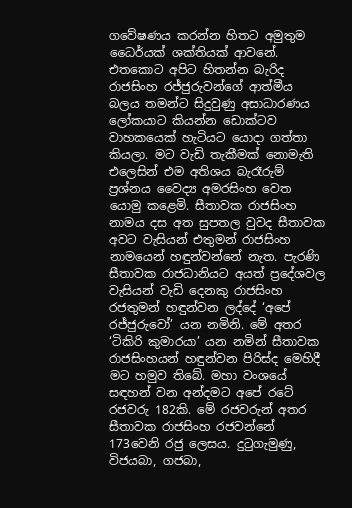ගවේෂණය කරන්න හිතට අමුතුම ධෛර්යක් ශක්තියක් ආවනේ. එතකොට අපිට හිතන්න බැරිද රාජසිංහ රජ්ජුරුවන්ගේ ආත්මීය බලය තමන්ට සිදුවුණු අසාධාරණය ලෝකයාට කියන්න ඩොක්ටව වාහකයෙක් හැටියට යොදා ගත්තා කියලා. මට වැඩි තැකීමක් නොමැති එලෙසින් එම අතිශය බැරෑරුම් ප්‍රශ්නය වෛද්‍ය අමරසිංහ වෙත යොමු කළෙමි. සීතාවක රාජසිංහ නාමය දස අත සුපතල වුවද සීතාවක අවට වැසියන් එතුමන් රාජසිංහ නාමයෙන් හඳුන්වන්නේ නැත. පැරණි සීතාවක රාජධානියට අයත් ප්‍රදේශවල වැසියන් වැඩි දෙනකු රාජසිංහ රජතුමන් හඳුන්වන ලද්දේ ‘අපේ රජ්ජුරුවෝ’ යන නමිනි. මේ අතර ‘ටිකිරි කුමාරයා’ යන නමින් සීතාවක රාජසිංහයන් හඳුන්වන පිරිස්ද මෙහිදී මට හමුව තිබේ. මහා වංශයේ සඳහන් වන අන්දමට අපේ රටේ රජවරු 182කි. මේ රජවරුන් අතර සීතාවක රාජසිංහ රජවන්නේ 173වෙනි රජු ලෙසය. දුටුගැමුණු, විජයබා, ගජබා,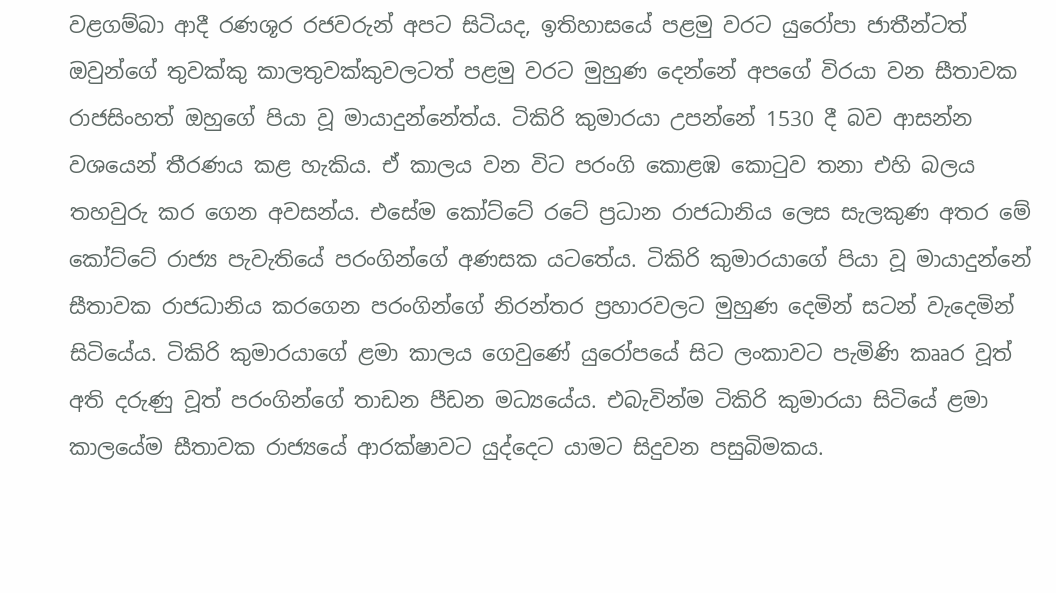වළගම්බා ආදී රණශූර රජවරුන් අපට සිටියද, ඉතිහාසයේ පළමු වරට යුරෝපා ජාතීන්ටත් ඔවුන්ගේ තුවක්කු කාලතුවක්කුවලටත් පළමු වරට මුහුණ දෙන්නේ අපගේ විරයා වන සීතාවක රාජසිංහත් ඔහුගේ පියා වූ මායාදුන්නේත්ය. ටිකිරි කුමාරයා උපන්නේ 1530 දී බව ආසන්න වශයෙන් තීරණය කළ හැකිය. ඒ කාලය වන විට පරංගි කොළඹ කොටුව තනා එහි බලය තහවුරු කර ගෙන අවසන්ය. එසේම කෝට්ටේ රටේ ප්‍රධාන රාජධානිය ලෙස සැලකුණ අතර මේ කෝට්ටේ රාජ්‍ය පැවැතියේ පරංගින්ගේ අණසක යටතේය. ටිකිරි කුමාරයාගේ පියා වූ මායාදුන්නේ සීතාවක රාජධානිය කරගෙන පරංගින්ගේ නිරන්තර ප්‍රහාරවලට මුහුණ දෙමින් සටන් වැදෙමින් සිටියේය. ටිකිරි කුමාරයාගේ ළමා කාලය ගෙවුණේ යුරෝපයේ සිට ලංකාවට පැමිණි කෲර වූත් අති දරුණු වූත් පරංගින්ගේ තාඩන පීඩන මධ්‍යයේය. එබැවින්ම ටිකිරි කුමාරයා සිටියේ ළමා කාලයේම සීතාවක රාජ්‍යයේ ආරක්ෂාවට යුද්දෙට යාමට සිදුවන පසුබිමකය.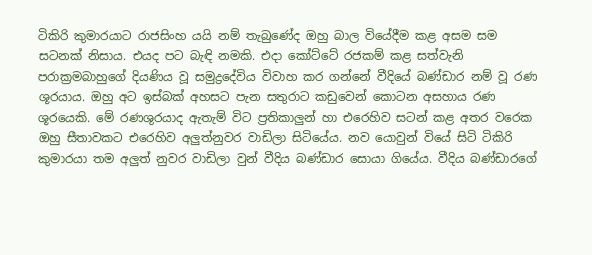ටිකිරි කුමාරයාට රාජසිංහ යයි නම් තැබුණේද ඔහු බාල වියේදීම කළ අසම සම සටනක් නිසාය. එයද පට බැඳි නමකි. එදා කෝට්ටේ රජකම් කළ සත්වැනි පරාක්‍රමබාහුගේ දියණිය වූ සමුද්‍රදේවිය විවාහ කර ගන්නේ වීදියේ බණ්ඩාර නම් වූ රණ ශූරයාය. ඔහු අට ඉස්බක් අහසට පැන සතුරාට කඩුවෙන් කොටන අසහාය රණ ශූරයෙකි. මේ රණශුරයාද ඇතැම් විට ප්‍රතිකාලුන් හා එරෙහිව සටන් කළ අතර වරෙක ඔහු සීතාවකට එරෙහිව අලුත්නුවර වාඩිලා සිටියේය. නව යොවුන් වියේ සිටි ටිකිරි කුමාරයා තම අලුත් නුවර වාඩිලා වුන් වීදිය බණ්ඩාර සොයා ගියේය. වීදිය බණ්ඩාරගේ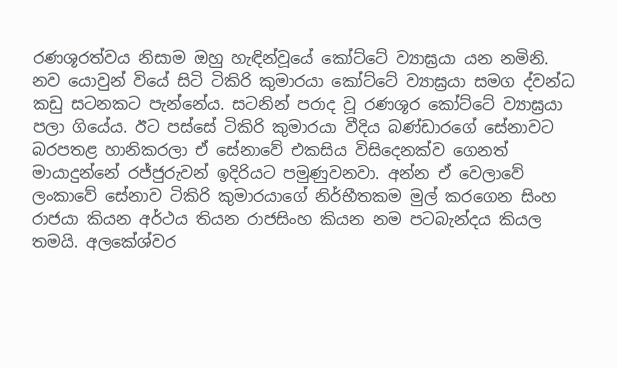රණශූරත්වය නිසාම ඔහු හැඳින්වූයේ කෝට්ටේ ව්‍යාඝ්‍රයා යන නමිනි. නව යොවුන් වියේ සිටි ටිකිරි කුමාරයා කෝට්ටේ ව්‍යාඝ්‍රයා සමග ද්වන්ධ කඩු සටනකට පැන්නේය. සටනින් පරාද වූ රණශූර කෝට්ටේ ව්‍යාඝ්‍රයා පලා ගියේය. ඊට පස්සේ ටිකිරි කුමාරයා වීදිය බණ්ඩාරගේ සේනාවට බරපතළ හානිකරලා ඒ සේනාවේ එකසිය විසිදෙනක්ව ගෙනත් මායාදුන්නේ රජ්ජුරුවන් ඉදිරියට පමුණුවනවා. අන්න ඒ වෙලාවේ ලංකාවේ සේනාව ටිකිරි කුමාරයාගේ නිර්භීතකම මුල් කරගෙන සිංහ රාජයා කියන අර්ථය තියන රාජසිංහ කියන නම පටබැන්දය කියල තමයි. අලකේශ්වර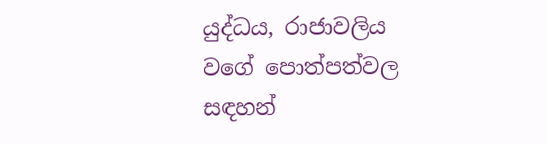යුද්ධය, රාජාවලිය වගේ පොත්පත්වල සඳහන්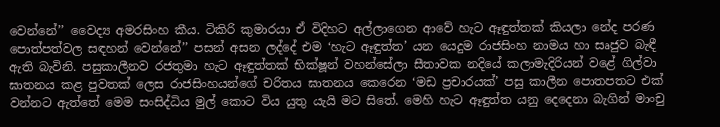වෙන්නේ’’ වෛද්‍ය අමරසිංහ කීය. ටිකිරි කුමාරයා ඒ විදිහට අල්ලාගෙන ආවේ හැට ඈඳුත්තක් කියලා නේද පරණ පොත්පත්වල සඳහන් වෙන්නේ’’ පසන් අසන ලද්දේ එම ‘හැට ඈඳුත්ත’ යන යෙදුම රාජසිංහ නාමය හා සෘජුව බැඳී ඇති බැවිනි. පසුකාලීනව රජතුමා හැට ඈඳුත්තක් භික්ෂූන් වහන්සේලා සීතාවක නදියේ කලාමැදිරියන් වළේ ගිල්වා ඝාතනය කළ පුවතක් ලෙස රාජසිංහයන්ගේ චරිතය ඝාතනය කෙරෙන ‘මඩ ප්‍රචාරයක්’ පසු කාලීන පොතපතට එක් වන්නට ඇත්තේ මෙම සංසිද්ධිය මුල් කොට විය යුතු යැයි මට සිතේ. මෙහි හැට ඈඳුත්ත යනු දෙදෙනා බැගින් මාංචු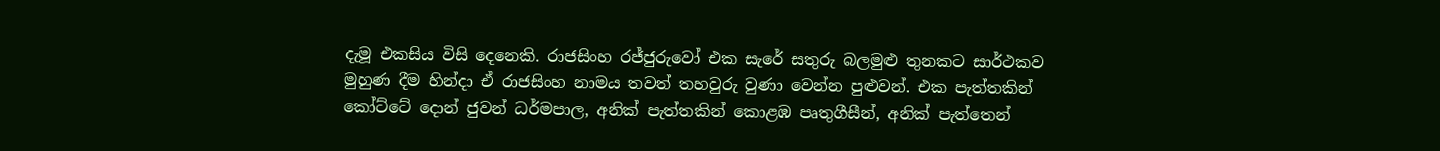දැමූ එකසිය විසි දෙනෙකි. රාජසිංහ රජ්ජුරුවෝ එක සැරේ සතුරු බලමුළු තුනකට සාර්ථකව මුහුණ දීම හින්දා ඒ රාජසිංහ නාමය තවත් තහවුරු වුණා වෙන්න පුළුවන්. එක පැත්තකින් කෝට්ටේ දොන් ජුවන් ධර්මපාල, අනික් පැත්තකින් කොළඹ පෘතුගීසීන්, අනික් පැත්තෙන්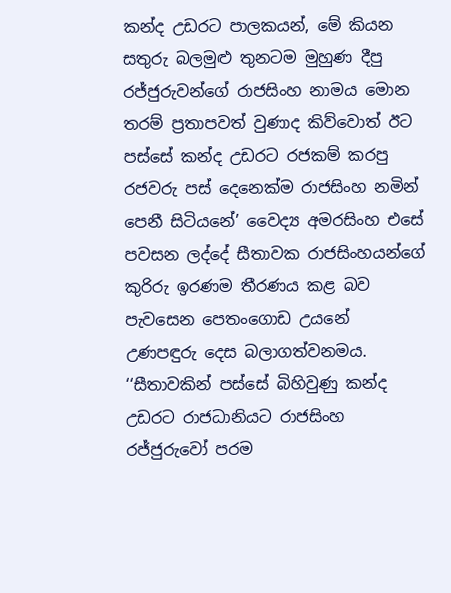කන්ද උඩරට පාලකයන්, මේ කියන සතුරු බලමුළු තුනටම මුහුණ දීපු රජ්ජුරුවන්ගේ රාජසිංහ නාමය මොන තරම් ප්‍රතාපවත් වුණාද කිව්වොත් ඊට පස්සේ කන්ද උඩරට රජකම් කරපු රජවරු පස් දෙනෙක්ම රාජසිංහ නමින් පෙනී සිටියනේ’ වෛද්‍ය අමරසිංහ එසේ පවසන ලද්දේ සීතාවක රාජසිංහයන්ගේ කුරිරු ඉරණම තීරණය කළ බව පැවසෙන පෙතංගොඩ උයනේ උණපඳුරු දෙස බලාගත්වනමය. ‘‘සීතාවකින් පස්සේ බිහිවුණු කන්ද උඩරට රාජධානියට රාජසිංහ රජ්ජුරුවෝ පරම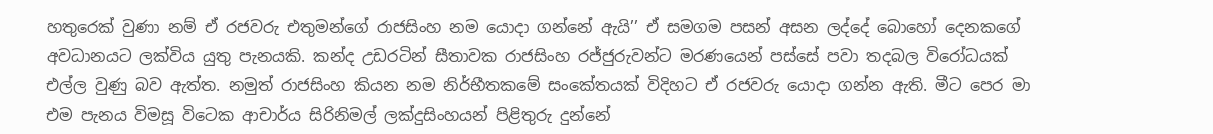හතුරෙක් වුණා නම් ඒ රජවරු එතුමන්ගේ රාජසිංහ නම යොදා ගන්නේ ඇයි’’ ඒ සමගම පසන් අසන ලද්දේ බොහෝ දෙනකගේ අවධානයට ලක්විය යුතු පැනයකි. කන්ද උඩරටින් සීතාවක රාජසිංහ රජ්ජුරුවන්ට මරණයෙන් පස්සේ පවා තදබල විරෝධයක් එල්ල වුණු බව ඇත්ත. නමුත් රාජසිංහ කියන නම නිර්භීතකමේ සංකේතයක් විදිහට ඒ රජවරු යොදා ගන්න ඇති. මීට පෙර මා එම පැනය විමසූ විටෙක ආචාර්ය සිරිනිමල් ලක්දුසිංහයන් පිළිතුරු දුන්නේ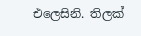එලෙසිනි. තිලක්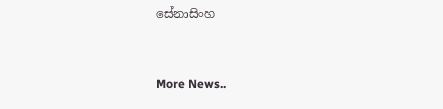සේනාසිංහ


More News..